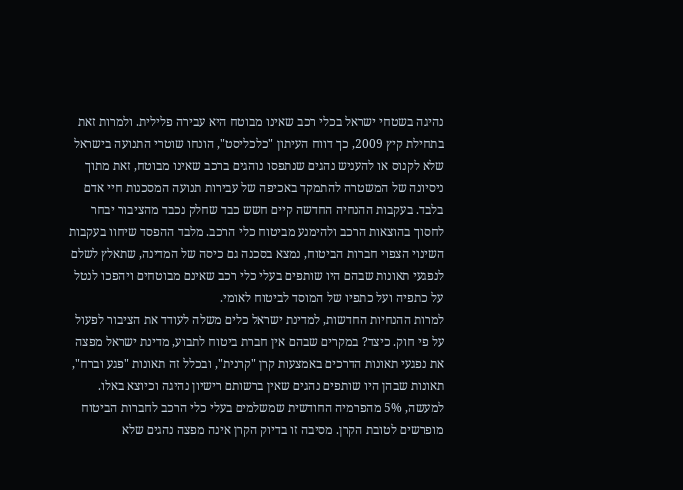נהיגה בשטחי ישראל בכלי רכב שאינו מבוטח היא עבירה פלילית. ולמרות זאת בתחילת קיץ 2009, כך דווח העיתון "כלכליסט", הונחו שוטרי התנועה בישראל שלא לקנוס או להעניש נהגים שנתפסו נוהגים ברכב שאינו מבוטח, זאת מתוך ניסיונה של המשטרה להתמקד באכיפה של עבירות תנועה המסכנות חיי אדם בלבד. בעקבות ההנחיה החדשה קיים חשש כבד שחלק נכבד מהציבור יבחר לחסוך בהוצאות הרכב ולהימנע מביטוח כלי הרכב. מלבד ההפסד שיחוו בעקבות השינוי הצפוי חברות הביטוח, נמצא בסכנה גם כיסה של המדינה, שתאלץ לשלם לנפגעי תאונות שבהם היו שותפים בעלי כלי רכב שאינם מבוטחים ויהפכו לנטל על כתפיה ועל כתפיו של המוסד לביטוח לאומי.
למרות ההנחיות החדשות, למדינת ישראל כלים משלה לעודד את הציבור לפעול על פי חוק. כיצד? במקרים שבהם אין חברת ביטוח לתבוע, מדינת ישראל מפצה את נפגעי תאונות הדרכים באמצעות קרן "קרנית", ובכלל זה תאונות "פגע וברח", תאונות שבהן היו שותפים נהגים שאין ברשותם רישיון נהיגה וכיוצא באלו. למעשה, 5% מהפרמיה החודשית שמשלמים בעלי כלי הרכב לחברות הביטוח מופרשים לטובת הקרן. מסיבה זו בדיוק הקרן אינה מפצה נהגים שלא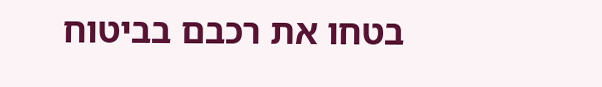בטחו את רכבם בביטוח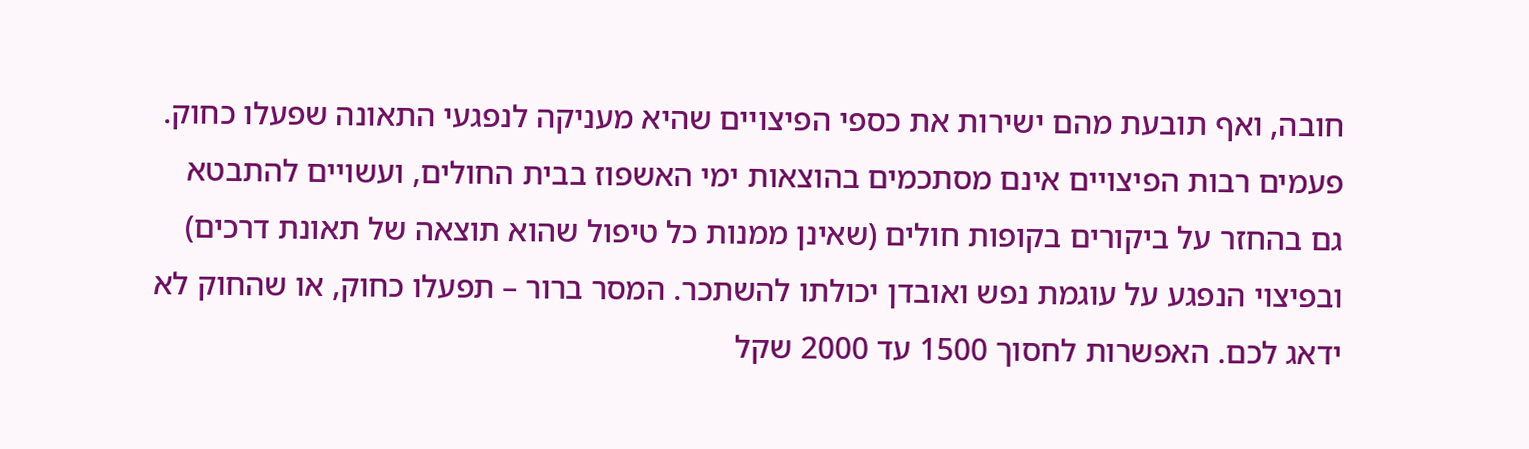חובה, ואף תובעת מהם ישירות את כספי הפיצויים שהיא מעניקה לנפגעי התאונה שפעלו כחוק.
פעמים רבות הפיצויים אינם מסתכמים בהוצאות ימי האשפוז בבית החולים, ועשויים להתבטא גם בהחזר על ביקורים בקופות חולים (שאינן ממנות כל טיפול שהוא תוצאה של תאונת דרכים) ובפיצוי הנפגע על עוגמת נפש ואובדן יכולתו להשתכר. המסר ברור – תפעלו כחוק, או שהחוק לא ידאג לכם. האפשרות לחסוך 1500 עד 2000 שקל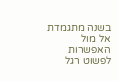בשנה מתגמדת אל מול האפשרות לפשוט רגל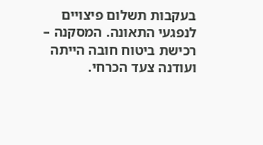בעקבות תשלום פיצויים לנפגעי התאונה. המסקנה – רכישת ביטוח חובה הייתה ועודנה צעד הכרחי.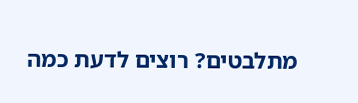מתלבטים? רוצים לדעת כמה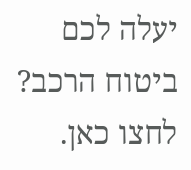יעלה לכם ביטוח הרכב? לחצו כאן.